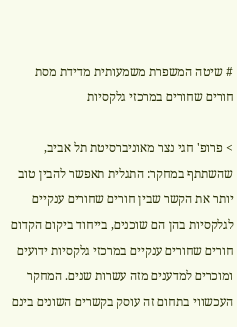# שיטה המשפרת משמעותית מדידת מסת חורים שחורים במרכזי גלקסיות

> פרופ' חגי נצר מאוניברסיטת תל אביב, שהשתתף במחקר: התגלית תאפשר להבין טוב יותר את הקשר שבין חורים שחורים ענקיים לגלקסיות בהן הם שוכנים, בייחוד ביקום הקדום חורים שחורים ענקיים במרכזי גלקסיות ידועים ומוכרים למדענים מזה עשרות שנים. המחקר העכשווי בתחום זה עוסק בקשרים השונים בינם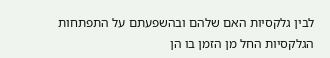לבין גלקסיות האם שלהם ובהשפעתם על התפתחות הגלקסיות החל מן הזמן בו הן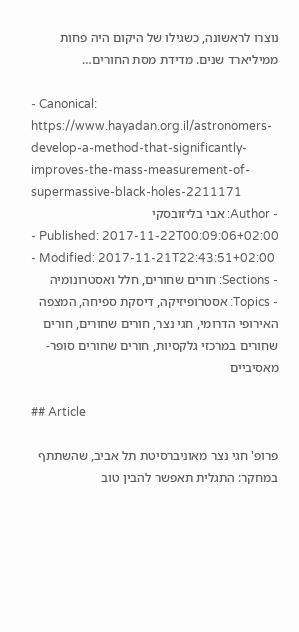נוצרו לראשונה, כשגילו של היקום היה פחות ממיליארד שנים. מדידת מסת החורים…

- Canonical: https://www.hayadan.org.il/astronomers-develop-a-method-that-significantly-improves-the-mass-measurement-of-supermassive-black-holes-2211171
- Author: אבי בליזובסקי
- Published: 2017-11-22T00:09:06+02:00
- Modified: 2017-11-21T22:43:51+02:00
- Sections: חורים שחורים, חלל ואסטרונומיה
- Topics: אסטרופיזיקה, דיסקת ספיחה, המצפה האירופי הדרומי, חגי נצר, חורים שחורים, חורים שחורים במרכזי גלקסיות, חורים שחורים סופר-מאסיביים

## Article

פרופ' חגי נצר מאוניברסיטת תל אביב, שהשתתף במחקר: התגלית תאפשר להבין טוב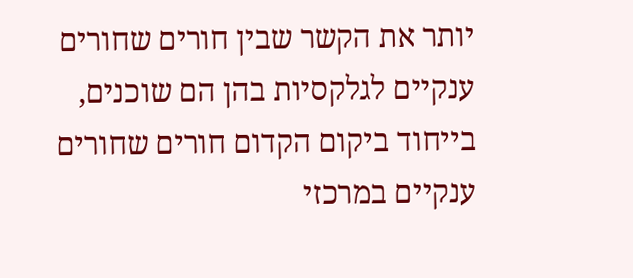יותר את הקשר שבין חורים שחורים ענקיים לגלקסיות בהן הם שוכנים, בייחוד ביקום הקדום חורים שחורים ענקיים במרכזי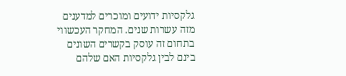גלקסיות ידועים ומוכרים למדענים מזה עשרות שנים. המחקר העכשווי בתחום זה עוסק בקשרים השונים בינם לבין גלקסיות האם שלהם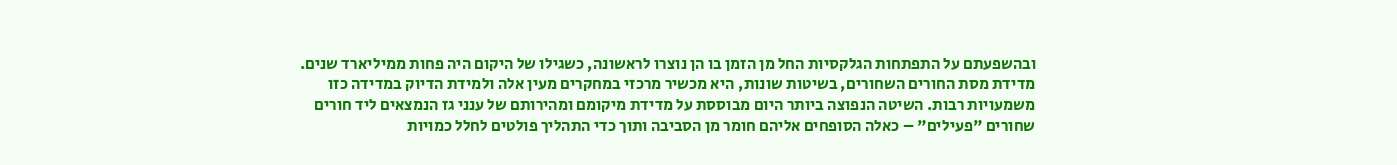ובהשפעתם על התפתחות הגלקסיות החל מן הזמן בו הן נוצרו לראשונה, כשגילו של היקום היה פחות ממיליארד שנים. מדידת מסת החורים השחורים, בשיטות שונות, היא מכשיר מרכזי במחקרים מעין אלה ולמידת הדיוק במדידה כזו משמעויות רבות. השיטה הנפוצה ביותר היום מבוססת על מדידת מיקומם ומהירותם של ענני גז הנמצאים ליד חורים שחורים "פעילים" – כאלה הסופחים אליהם חומר מן הסביבה ותוך כדי התהליך פולטים לחלל כמויות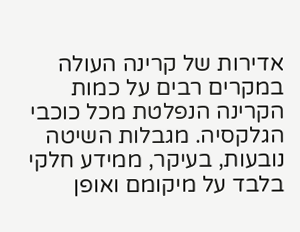אדירות של קרינה העולה במקרים רבים על כמות הקרינה הנפלטת מכל כוכבי הגלקסיה. מגבלות השיטה נובעות, בעיקר, ממידע חלקי בלבד על מיקומם ואופן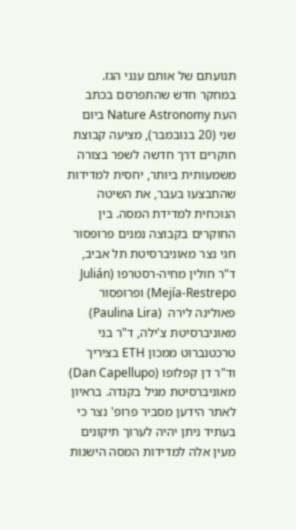תנועתם של אותם ענני הגז. במחקר חדש שהתפרסם בכתב העת Nature Astronomy ביום שני (20 בנובמבר), מציעה קבוצת חוקרים דרך חדשה לשפר בצורה משמעותית ביותר, יחסית למדידות שהתבצעו בעבר, את השיטה הנוכחית למדידת המסה. בין החוקרים בקבוצה נמנים פרופסור חגי נצר מאוניברסיטת תל אביב, ד"ר חולין מחיה-רסטרפו (Julián Mejía-Restrepo) ופרופסור פאולינה לירה  (Paulina Lira) מאוניברסיטת צ'ילה, ד"ר בני טרכטנברוט ממכון ETH בציריך וד"ר דן קפלופו (Dan Capellupo) מאוניברסיטת מגיל בקנדה. בראיון לאתר הידען מסביר פרופ' נצר כי בעתיד ניתן יהיה לערוך תיקונים מעין אלה למדידות המסה הישנות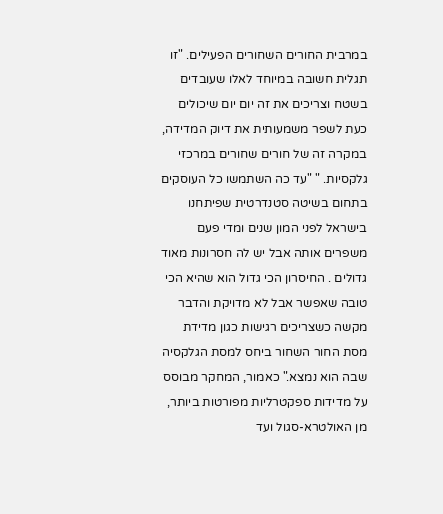במרבית החורים השחורים הפעילים. "זו תגלית חשובה במיוחד לאלו שעובדים בשטח וצריכים את זה יום יום שיכולים כעת לשפר משמעותית את דיוק המדידה, במקרה זה של חורים שחורים במרכזי גלקסיות. " "עד כה השתמשו כל העוסקים בתחום בשיטה סטנדרטית שפיתחנו בישראל לפני המון שנים ומדי פעם משפרים אותה אבל יש לה חסרונות מאוד גדולים . החיסרון הכי גדול הוא שהיא הכי טובה שאפשר אבל לא מדויקת והדבר מקשה כשצריכים רגישות כגון מדידת מסת החור השחור ביחס למסת הגלקסיה שבה הוא נמצא." כאמור, המחקר מבוסס על מדידות ספקטרליות מפורטות ביותר, מן האולטרא-סגול ועד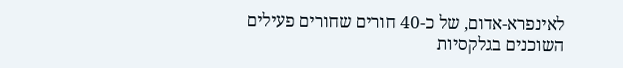לאינפרא-אדום, של כ-40 חורים שחורים פעילים השוכנים בגלקסיות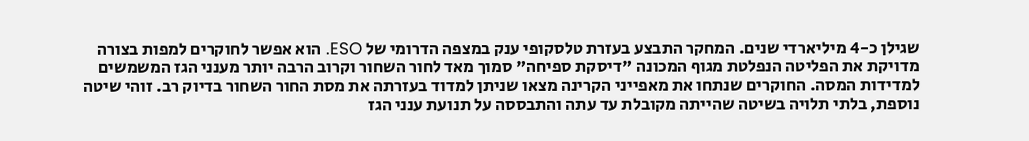שגילן כ-4 מיליארדי שנים. המחקר התבצע בעזרת טלסקופי ענק במצפה הדרומי של ESO. הוא אפשר לחוקרים למפות בצורה מדויקת את הפליטה הנפלטת מגוף המכונה "דיסקת ספיחה" סמוך מאד לחור השחור וקרוב הרבה יותר מענני הגז המשמשים למדידות המסה. החוקרים שנתחו את מאפייני הקרינה מצאו שניתן למדוד בעזרתה את מסת החור השחור בדיוק רב. זוהי שיטה נוספת, בלתי תלויה בשיטה שהייתה מקובלת עד עתה והתבססה על תנועת ענני הגז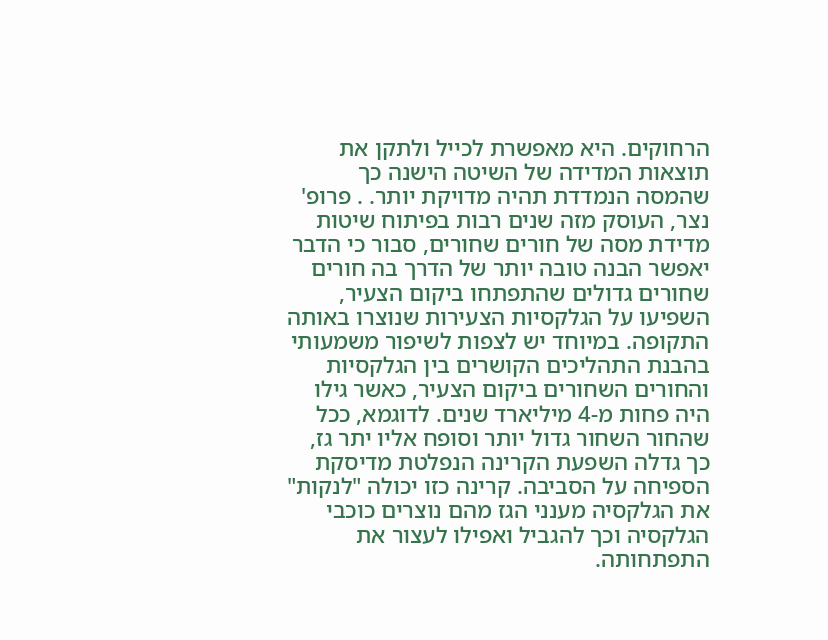הרחוקים. היא מאפשרת לכייל ולתקן את תוצאות המדידה של השיטה הישנה כך שהמסה הנמדדת תהיה מדויקת יותר. . פרופ' נצר, העוסק מזה שנים רבות בפיתוח שיטות מדידת מסה של חורים שחורים, סבור כי הדבר יאפשר הבנה טובה יותר של הדרך בה חורים שחורים גדולים שהתפתחו ביקום הצעיר, השפיעו על הגלקסיות הצעירות שנוצרו באותה התקופה. במיוחד יש לצפות לשיפור משמעותי בהבנת התהליכים הקושרים בין הגלקסיות והחורים השחורים ביקום הצעיר, כאשר גילו היה פחות מ-4 מיליארד שנים. לדוגמא, ככל שהחור השחור גדול יותר וסופח אליו יתר גז, כך גדלה השפעת הקרינה הנפלטת מדיסקת הספיחה על הסביבה. קרינה כזו יכולה "לנקות" את הגלקסיה מענני הגז מהם נוצרים כוכבי הגלקסיה וכך להגביל ואפילו לעצור את התפתחותה.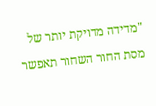"מדידה מדויקת יותר של מסת החור השחור תאפשר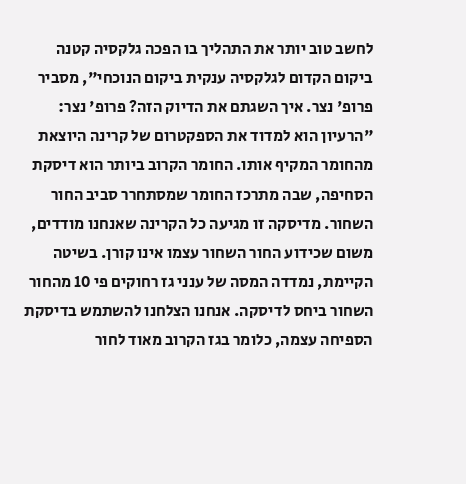לחשב טוב יותר את התהליך בו הפכה גלקסיה קטנה ביקום הקדום לגלקסיה ענקית ביקום הנוכחי", מסביר פרופ' נצר. איך השגתם את הדיוק הזה? פרופ' נצר: "הרעיון הוא למדוד את הספקטרום של קרינה היוצאת מהחומר המקיף אותו. החומר הקרוב ביותר הוא דיסקת הסחיפה, שבה מתרכז החומר שמסתחרר סביב החור השחור. מדיסקה זו מגיעה כל הקרינה שאנחנו מודדים, משום שכידוע החור השחור עצמו אינו קורן. בשיטה הקיימת, נמדדה המסה של ענני גז רחוקים פי 10 מהחור השחור ביחס לדיסקה. אנחנו הצלחנו להשתמש בדיסקת הספיחה עצמה, כלומר בגז הקרוב מאוד לחור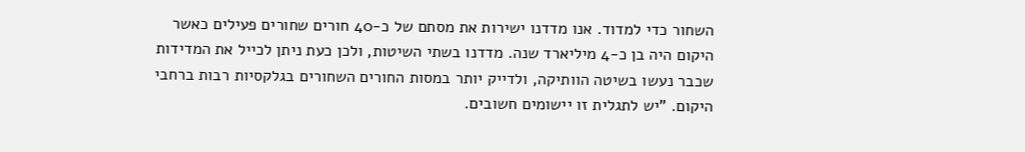השחור כדי למדוד. אנו מדדנו ישירות את מסתם של כ-40 חורים שחורים פעילים כאשר היקום היה בן כ-4 מיליארד שנה. מדדנו בשתי השיטות, ולכן כעת ניתן לכייל את המדידות שכבר נעשו בשיטה הוותיקה, ולדייק יותר במסות החורים השחורים בגלקסיות רבות ברחבי היקום. "יש לתגלית זו יישומים חשובים.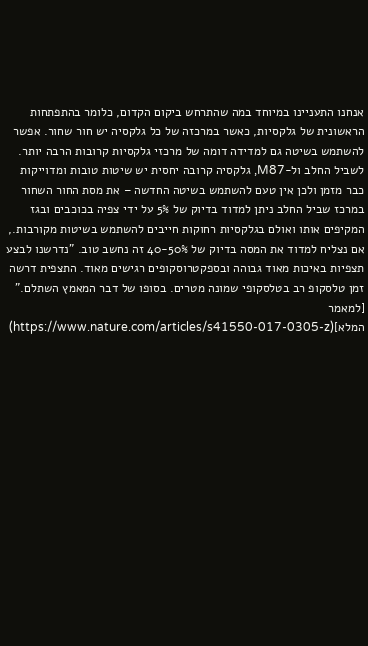אנחנו התעניינו במיוחד במה שהתרחש ביקום הקדום, כלומר בהתפתחות הראשונית של גלקסיות, כאשר במרכזה של כל גלקסיה יש חור שחור. אפשר להשתמש בשיטה גם למדידה דומה של מרכזי גלקסיות קרובות הרבה יותר. לשביל החלב ול-M87, גלקסיה קרובה יחסית יש שיטות טובות ומדוייקות כבר מזמן ולכן אין טעם להשתמש בשיטה החדשה – את מסת החור השחור במרכז שביל החלב ניתן למדוד בדיוק של 5% על ידי צפיה בכוכבים ובגז המקיפים אותו ואולם בגלקסיות רחוקות חייבים להשתמש בשיטות מקורבות., אם נצליח למדוד את המסה בדיוק של 40-50% זה נחשב טוב. "נדרשנו לבצע תצפיות באיכות מאוד גבוהה ובספקטרוסקופים רגישים מאוד. התצפית דרשה זמן טלסקופ רב בטלסקופי שמונה מטרים. בסופו של דבר המאמץ השתלם." [למאמר המלא](https://www.nature.com/articles/s41550-017-0305-z)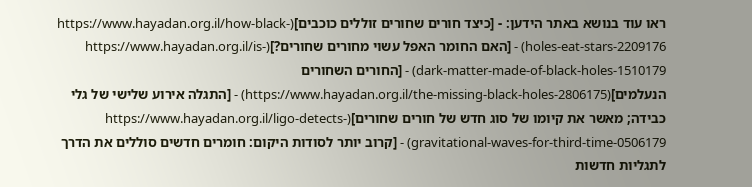ראו עוד בנושא באתר הידען: - [כיצד חורים שחורים זוללים כוכבים](https://www.hayadan.org.il/how-black-holes-eat-stars-2209176) - [האם החומר האפל עשוי מחורים שחורים?](https://www.hayadan.org.il/is-dark-matter-made-of-black-holes-1510179) - [החורים השחורים הנעלמים](https://www.hayadan.org.il/the-missing-black-holes-2806175) - [התגלה אירוע שלישי של גלי כבידה; מאשר את קיומו של סוג חדש של חורים שחורים](https://www.hayadan.org.il/ligo-detects-gravitational-waves-for-third-time-0506179) - [קרוב יותר לסודות היקום: חומרים חדשים סוללים את הדרך לתגליות חדשות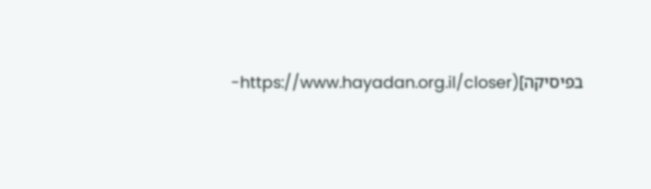בפיסיקה](https://www.hayadan.org.il/closer-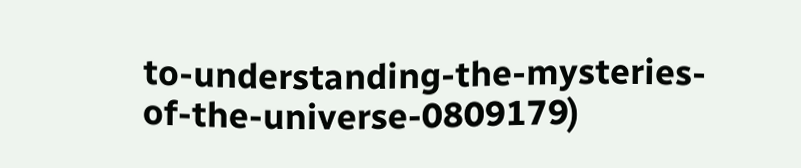to-understanding-the-mysteries-of-the-universe-0809179)